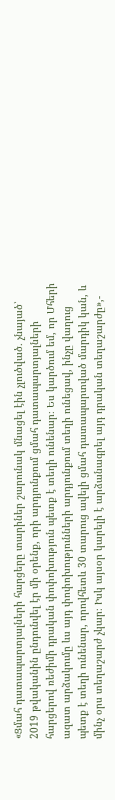«Ցմահ դատապարտյալների հարցերը տարիներ շարունակ մնացել էին չլուծված․ չնայած՝ 2019 թվականին ընդունվել էր մի օրենք, որի արդյունքում ցմահ դատապարտյալների հարցերով ռեժիմի դրական փոփոխություն պետք է տեղի ունենար։ Ես կարծում եմ, որ Մհերի ազատ արձակումը ևս այդ փոփոխությունների արդյունքում տեղի ունեցավ, ինչը վաղուց պետք է տեղի ունենար, որովհետև 30 տարուց ավելի ցմահ դատապարտված մարդիկ կան, և մինչ օրս տեղաշարժ չկար։ Իսկ այսօր կարելի է արձանագրել այդ դրական տեղաշարժը»,-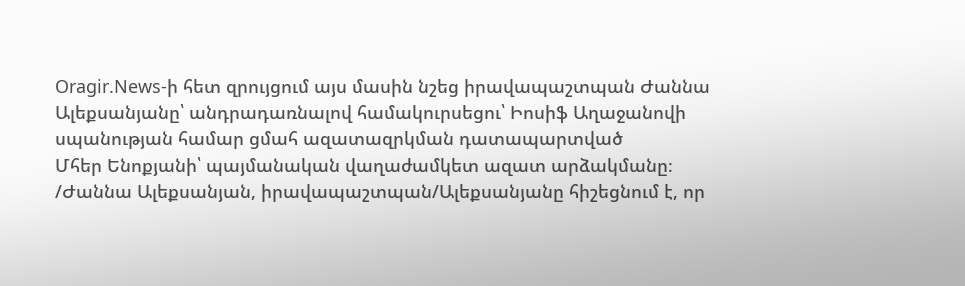Oragir.News-ի հետ զրույցում այս մասին նշեց իրավապաշտպան Ժաննա Ալեքսանյանը՝ անդրադառնալով համակուրսեցու՝ Իոսիֆ Աղաջանովի սպանության համար ցմահ ազատազրկման դատապարտված
Մհեր Ենոքյանի՝ պայմանական վաղաժամկետ ազատ արձակմանը։
/Ժաննա Ալեքսանյան, իրավապաշտպան/Ալեքսանյանը հիշեցնում է, որ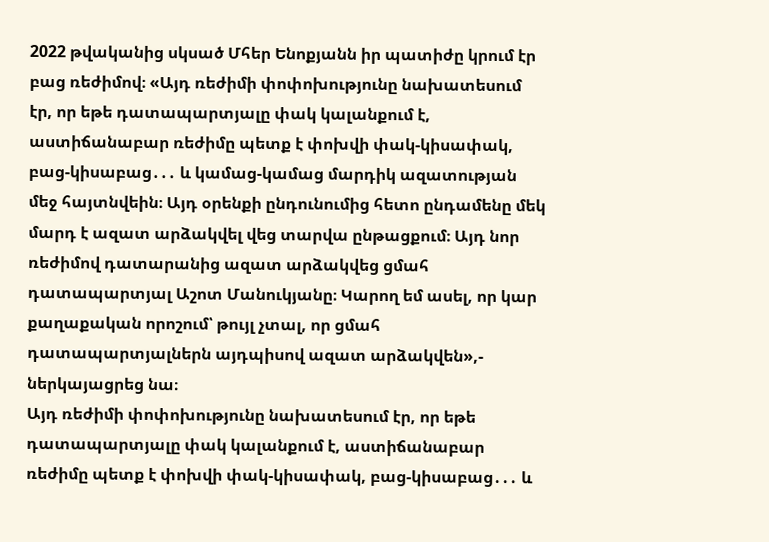2022 թվականից սկսած Մհեր Ենոքյանն իր պատիժը կրում էր բաց ռեժիմով։ «Այդ ռեժիմի փոփոխությունը նախատեսում էր, որ եթե դատապարտյալը փակ կալանքում է, աստիճանաբար ռեժիմը պետք է փոխվի փակ-կիսափակ, բաց-կիսաբաց․․․ և կամաց-կամաց մարդիկ ազատության մեջ հայտնվեին։ Այդ օրենքի ընդունումից հետո ընդամենը մեկ մարդ է ազատ արձակվել վեց տարվա ընթացքում։ Այդ նոր ռեժիմով դատարանից ազատ արձակվեց ցմահ դատապարտյալ Աշոտ Մանուկյանը։ Կարող եմ ասել, որ կար քաղաքական որոշում՝ թույլ չտալ, որ ցմահ դատապարտյալներն այդպիսով ազատ արձակվեն»,- ներկայացրեց նա։
Այդ ռեժիմի փոփոխությունը նախատեսում էր, որ եթե դատապարտյալը փակ կալանքում է, աստիճանաբար ռեժիմը պետք է փոխվի փակ-կիսափակ, բաց-կիսաբաց․․․ և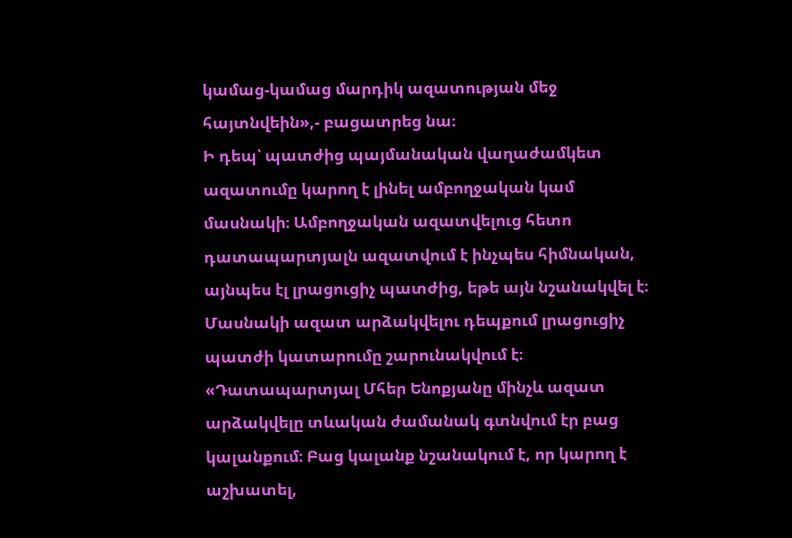կամաց-կամաց մարդիկ ազատության մեջ հայտնվեին»,- բացատրեց նա։
Ի դեպ՝ պատժից պայմանական վաղաժամկետ ազատումը կարող է լինել ամբողջական կամ մասնակի։ Ամբողջական ազատվելուց հետո դատապարտյալն ազատվում է ինչպես հիմնական, այնպես էլ լրացուցիչ պատժից, եթե այն նշանակվել է։ Մասնակի ազատ արձակվելու դեպքում լրացուցիչ պատժի կատարումը շարունակվում է։
«Դատապարտյալ Մհեր Ենոքյանը մինչև ազատ արձակվելը տևական ժամանակ գտնվում էր բաց կալանքում։ Բաց կալանք նշանակում է, որ կարող է աշխատել,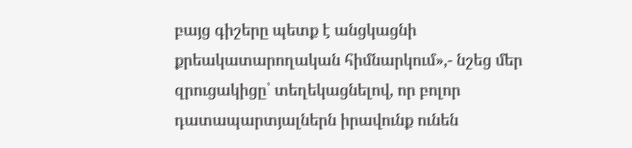բայց գիշերը պետք է անցկացնի քրեակատարողական հիմնարկում»,- նշեց մեր զրուցակիցը՝ տեղեկացնելով, որ բոլոր դատապարտյալներն իրավունք ունեն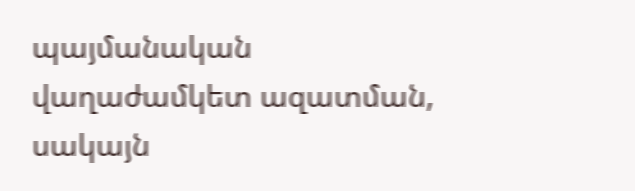պայմանական վաղաժամկետ ազատման, սակայն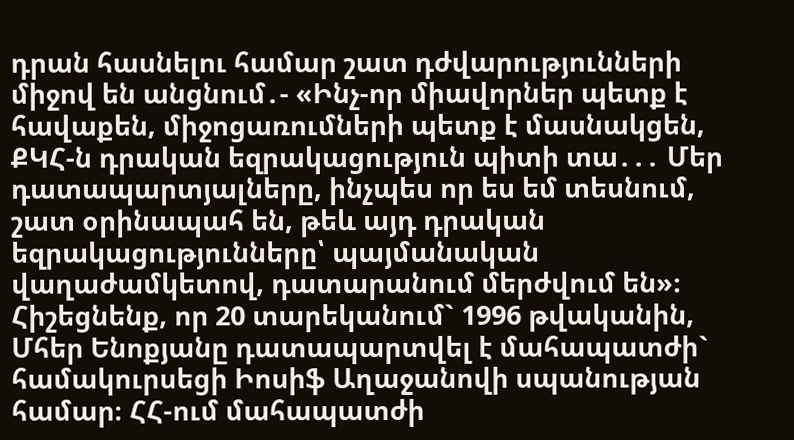դրան հասնելու համար շատ դժվարությունների միջով են անցնում․- «Ինչ-որ միավորներ պետք է հավաքեն, միջոցառումների պետք է մասնակցեն, ՔԿՀ-ն դրական եզրակացություն պիտի տա․․․ Մեր դատապարտյալները, ինչպես որ ես եմ տեսնում, շատ օրինապահ են, թեև այդ դրական եզրակացությունները՝ պայմանական վաղաժամկետով, դատարանում մերժվում են»։
Հիշեցնենք, որ 20 տարեկանում` 1996 թվականին, Մհեր Ենոքյանը դատապարտվել է մահապատժի` համակուրսեցի Իոսիֆ Աղաջանովի սպանության համար։ ՀՀ-ում մահապատժի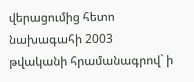վերացումից հետո նախագահի 2003 թվականի հրամանագրով` ի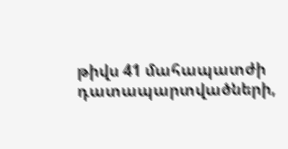թիվս 41 մահապատժի դատապարտվածների,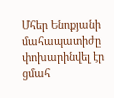Մհեր Ենոքյանի մահապատիժը փոխարինվել էր ցմահ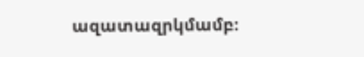ազատազրկմամբ։